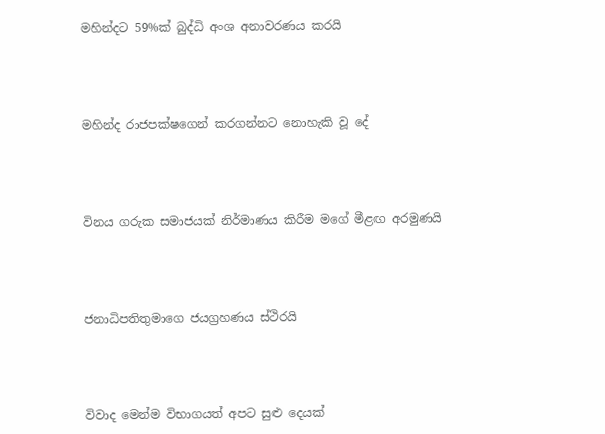මහින්දට 59%ක් බුද්ධි අංශ අනාවරණය කරයි




මහින්ද රාජපක්ෂගෙන් කරගන්නට නොහැකි වූ දේ




විනය ගරුක සමාජයක් නිර්මාණය කිරීම මගේ මීළඟ අරමුණයි




ජනාධිපතිතුමාගෙ ජයග්‍රහණය ස්ථිරයි




විවාද මෙන්ම විභාගයත් අපට සුළු දෙයක්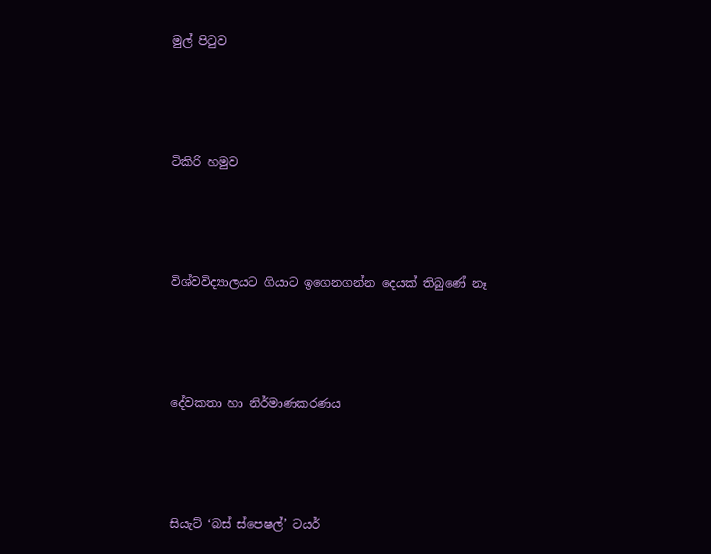මුල් පිටුව




ටිකිරි හමුව




විශ්වවිද්‍යාලයට ගියාට ඉගෙනගන්න දෙයක් තිබුණේ නෑ




දේවකතා හා නිර්මාණකරණය




සියැට් ‘බස් ස්පෙෂල්’ ටයර්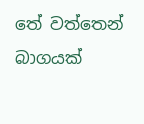තේ වත්තෙන් බාගයක්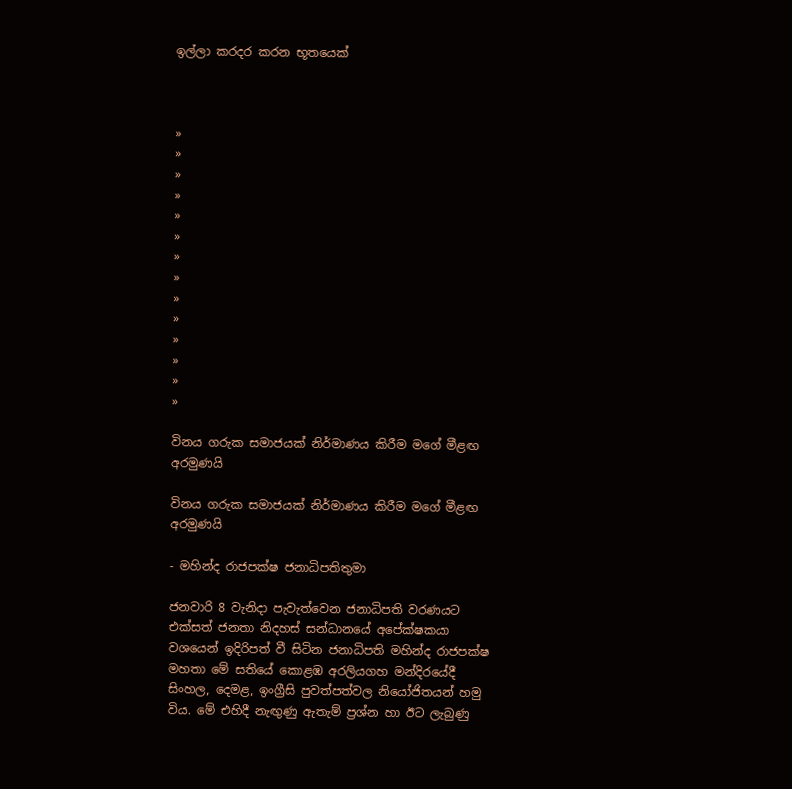ඉල්ලා කරදර කරන භූතයෙක්



»
»
»
»
»
»
»
»
»
»
»
»
»
»

විනය ගරුක සමාජයක් නිර්මාණය කිරීම මගේ මීළඟ අරමුණයි

විනය ගරුක සමාජයක් නිර්මාණය කිරීම මගේ මීළඟ අරමුණයි

- මහින්ද රාජපක්ෂ ජනාධිපතිතුමා

ජනවාරි 8 වැනිදා පැවැත්වෙන ජනාධිපති වරණයට එක්සත් ජනතා නිදහස් සන්ධානයේ අපේක්ෂකයා වශයෙන් ඉදිරිපත් වී සිටින ජනාධිපති මහින්ද රාජපක්ෂ මහතා මේ සතියේ කොළඹ අරලියගහ මන්දිරයේදී සිංහල, දෙමළ, ඉංග්‍රීසි පුවත්පත්වල නියෝජිතයන් හමු විය. මේ එහිදී නැඟුණු ඇතැම් ප්‍රශ්න හා ඊට ලැබුණු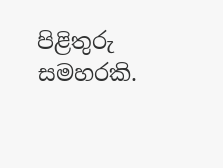පිළිතුරු සමහරකි.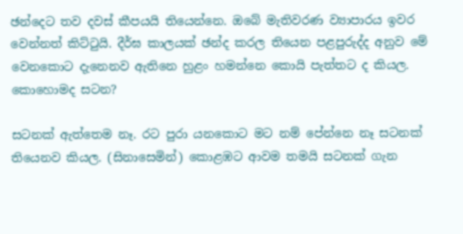ඡන්දෙට තව දවස් කීපයයි තියෙන්නෙ. ඔබේ මැතිවරණ ව්‍යාපාරය ඉවර වෙන්නත් කිට්ටුයි. දීර්ඝ කාලයක් ඡන්ද කරල තියෙන පළපුරුද්ද අනුව මේ වෙනකොට දැනෙනව ඇතිනෙ හුළං හමන්නෙ කොයි පැත්තට ද කියල. කොහොමද සටන?

සටනක් ඇත්තෙම නෑ. රට පුරා යනකොට මට නම් පේන්නෙ නෑ සටනක් තියෙනව කියල. (සිනාසෙමින්) කොළඹට ආවම තමයි සටනක් ගැන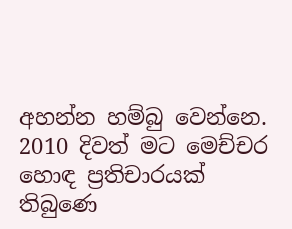අහන්න හම්බු වෙන්නෙ. 2010 දිවත් මට මෙච්චර හොඳ ප්‍රතිචාරයක් තිබුණෙ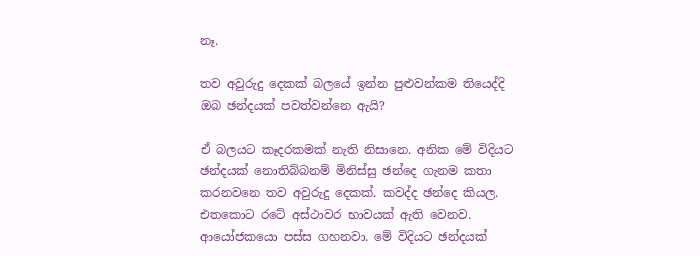නෑ.

තව අවුරුදු දෙකක් බලයේ ඉන්න පුළුවන්කම තියෙද්දි ඔබ ඡන්දයක් පවත්වන්නෙ ඇයි?

ඒ බලයට කෑදරකමක් නැති නිසානෙ. අනික මේ විදියට ඡන්දයක් නොතිබ්බනම් මිනිස්සු ඡන්දෙ ගැනම කතා කරනවනෙ තව අවුරුදු දෙකක්. කවද්ද ඡන්දෙ කියල. එතකොට රටේ අස්ථාවර භාවයක් ඇති වෙනව. ආයෝජකයො පස්ස ගහනවා. මේ විදියට ඡන්දයක්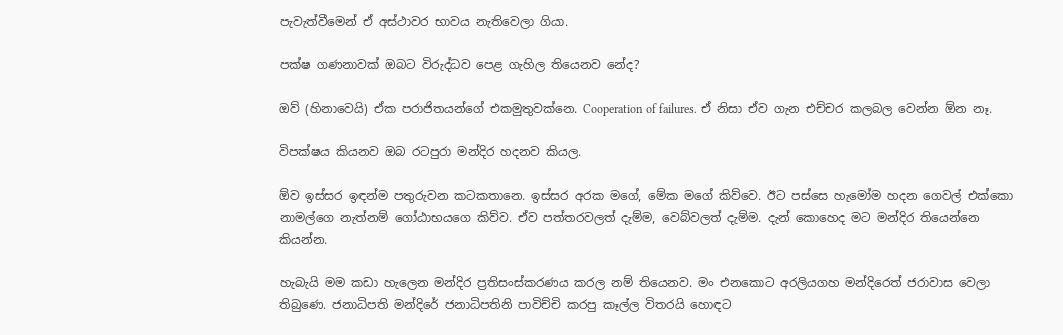පැවැත්වීමෙන් ඒ අස්ථාවර භාවය නැතිවෙලා ගියා.

පක්ෂ ගණනාවක් ඔබට විරුද්ධව පෙළ ගැහිල තියෙනව නේද?

ඔව් (හිනාවෙයි) ඒක පරාජිතයන්ගේ එකමුතුවක්නෙ. Cooperation of failures. ඒ නිසා ඒව ගැන එච්චර කලබල වෙන්න ඕන නෑ.

විපක්ෂය කියනව ඔබ රටපුරා මන්දිර හදනව කියල.

ඕව ඉස්සර ඉඳන්ම පතුරුවන කටකතානෙ. ඉස්සර අරක මගේ, මේක මගේ කිව්වෙ. ඊට පස්සෙ හැමෝම හදන ගෙවල් එක්කො නාමල්ගෙ නැත්නම් ගෝඨාභයගෙ කිව්ව. ඒව පත්තරවලත් දැම්ම, වෙබ්වලත් දැම්ම. දැන් කොහෙද මට මන්දිර තියෙන්නෙ කියන්න.

හැබැයි මම කඩා හැලෙන මන්දිර ප්‍රතිසංස්කරණය කරල නම් තියෙනව. මං එනකොට අරලියගහ මන්දිරෙත් ජරාවාස වෙලා තිබුණෙ. ජනාධිපති මන්දිරේ ජනාධිපතිනි පාවිච්චි කරපු කෑල්ල විතරයි හොඳට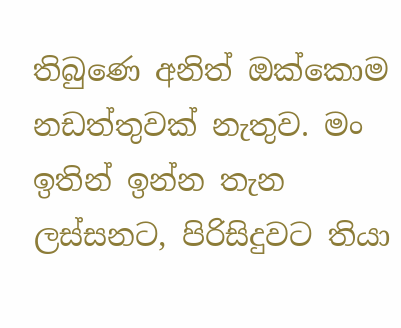තිබුණෙ අනිත් ඔක්කොම නඩත්තුවක් නැතුව. මං ඉතින් ඉන්න තැන ලස්සනට, පිරිසිදුවට තියා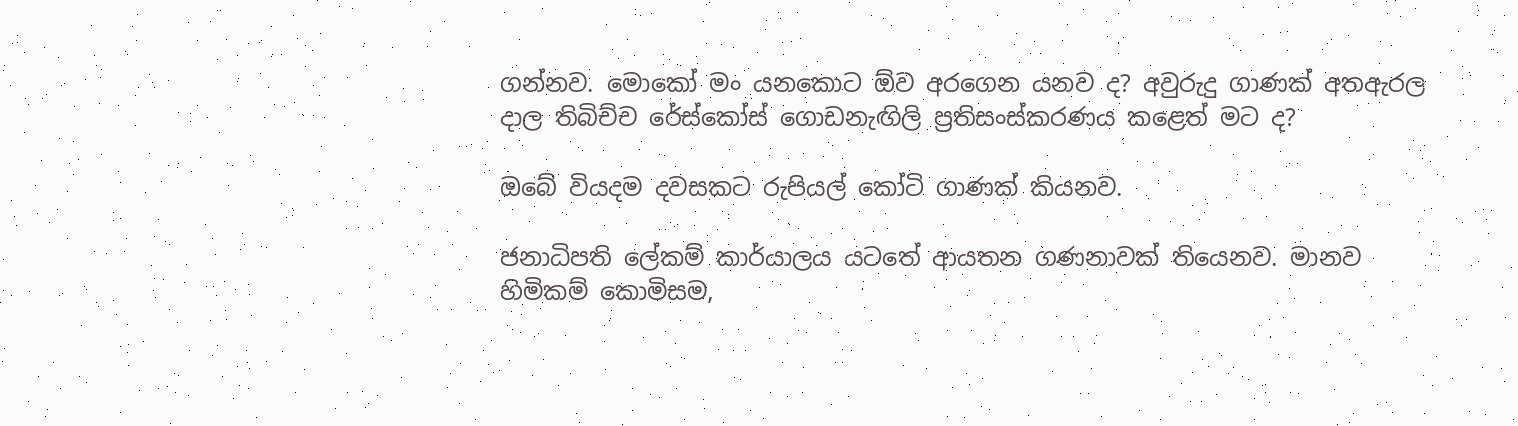ගන්නව. මොකෝ මං යනකොට ඕව අරගෙන යනව ද? අවුරුදු ගාණක් අතඇරල දාල තිබිච්ච රේස්කෝස් ගොඩනැඟිලි ප්‍රතිසංස්කරණය කළෙත් මට ද?

ඔබේ වියදම දවසකට රුපියල් කෝටි ගාණක් කියනව.

ජනාධිපති ලේකම් කාර්යාලය යටතේ ආයතන ගණනාවක් තියෙනව. මානව හිමිකම් කොමිසම,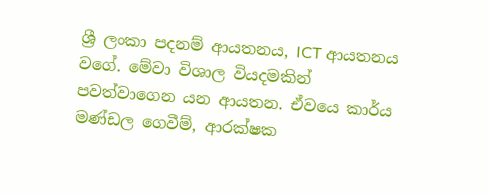ශ්‍රී ලංකා පදනම් ආයතනය, ICT ආයතනය වගේ. මේවා විශාල වියදමකින් පවත්වාගෙන යන ආයතන. ඒවයෙ කාර්ය මණ්ඩල ගෙවීම්, ආරක්ෂක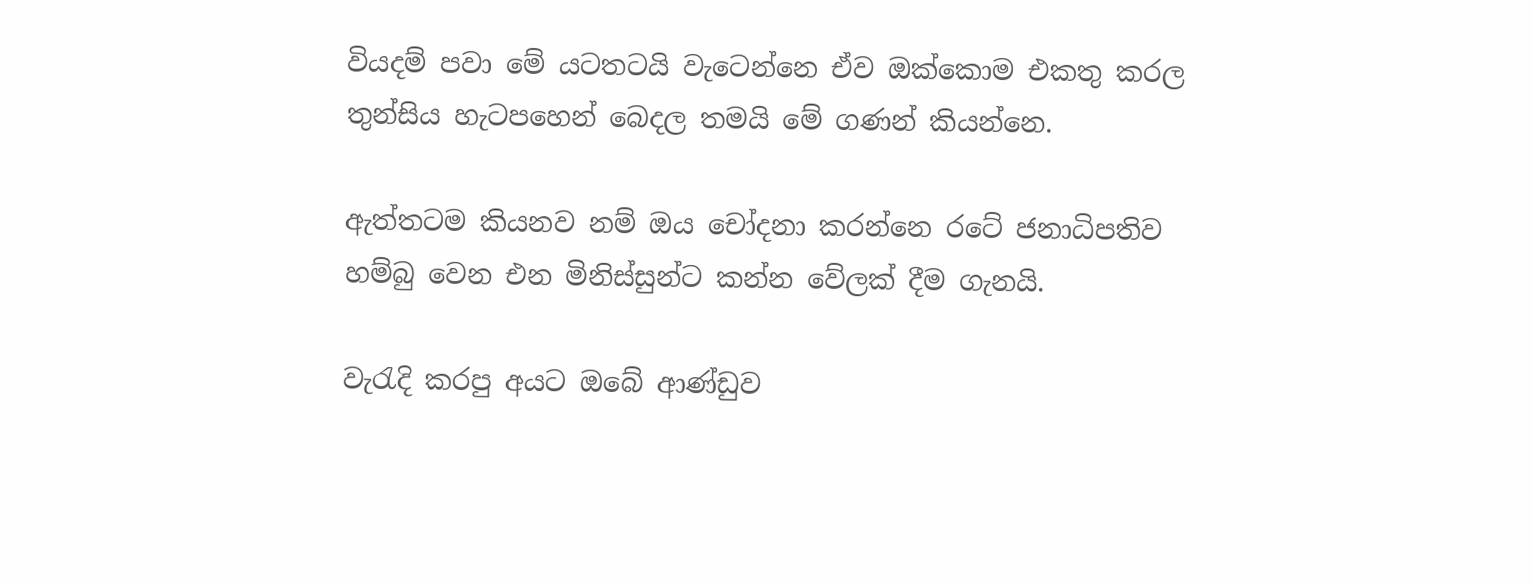වියදම් පවා මේ යටතටයි වැටෙන්නෙ ඒව ඔක්කොම එකතු කරල තුන්සිය හැටපහෙන් බෙදල තමයි මේ ගණන් කියන්නෙ.

ඇත්තටම කියනව නම් ඔය චෝදනා කරන්නෙ රටේ ජනාධිපතිව හම්බු වෙන එන මිනිස්සුන්ට කන්න වේලක් දීම ගැනයි.

වැරැදි කරපු අයට ඔබේ ආණ්ඩුව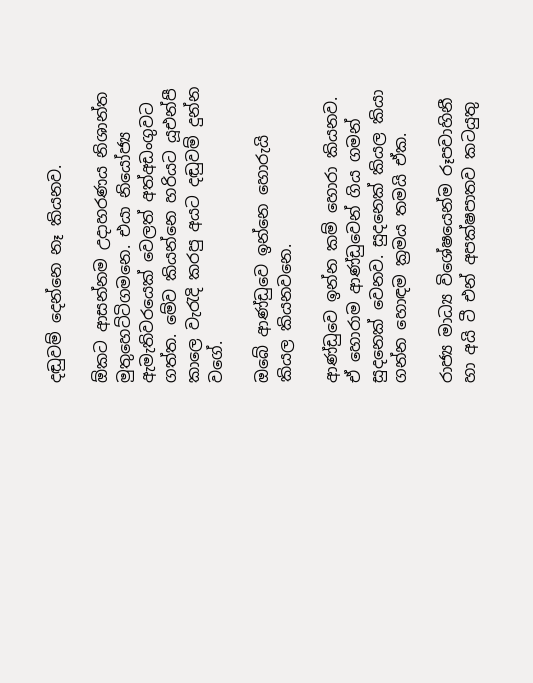දඬුවම් දෙන්නෙ නෑ කියනව.

ඕකට ආසන්නම උදාහරණය නිශාන්ත මුතුහෙට්ටිගමනෙ. එයා නියෝජ්‍ය ඇමැතිවරයෙක් වෙලත් අත්අඩංගුවට ගත්ත. මේව කියන්නෙ හරියට යූඑන්පී කාලෙ වැරැදි කරපු අයට දඬුවම් දුන්න වගේ.

ඔබේ ආණ්ඩුවෙ ඉන්නෙ හොරුයි කියල කියනවනෙ.

ආණ්ඩුවෙ ඉන්න කම් හොරා කියනව. ඒ හොරාම ආණ්ඩුවෙන් ගිය ගමන් සුදනෙක් වෙනව. සුදනෙක් කියල කියා ගන්න හොඳම ක්‍රමය තමයි ඒක.

රාජ්‍ය මාධ්‍ය විශේෂයෙන්ම රූපවාහිනී හා අයි ටී එන් අපක්ෂපාතව කටයුතු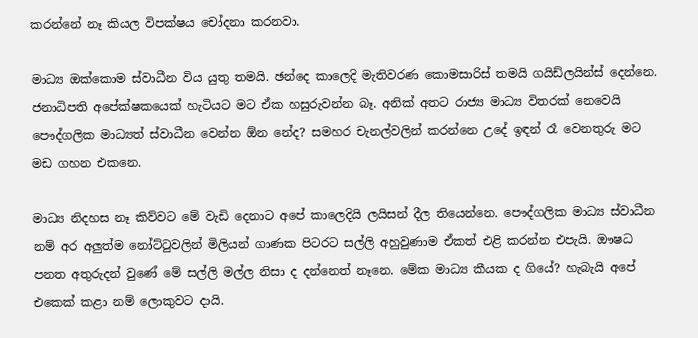කරන්නේ නෑ කියල විපක්ෂය චෝදනා කරනවා.

මාධ්‍ය ඔක්කොම ස්වාධීන විය යුතු තමයි. ඡන්දෙ කාලෙදි මැතිවරණ කොමසාරිස් තමයි ගයිඩ්ලයින්ස් දෙන්නෙ. ජනාධිපති අපේක්ෂකයෙක් හැටියට මට ඒක හසුරුවන්න බෑ. අනික් අතට රාජ්‍ය මාධ්‍ය විතරක් නෙවෙයි පෞද්ගලික මාධ්‍යත් ස්වාධීන වෙන්න ඕන නේද? සමහර චැනල්වලින් කරන්නෙ උදේ ඉඳන් රෑ වෙනතුරු මට මඩ ගහන එකනෙ.

මාධ්‍ය නිදහස නෑ කිව්වට මේ වැඩි දෙනාට අපේ කාලෙදියි ලයිසන් දීල තියෙන්නෙ. පෞද්ගලික මාධ්‍ය ස්වාධීන නම් අර අලුත්ම නෝට්ටුවලින් මිලියන් ගාණක පිටරට සල්ලි අහුවුණාම ඒකත් එළි කරන්න එපැයි. ඖෂධ පනත අතුරුදන් වුණේ මේ සල්ලි මල්ල නිසා ද දන්නෙත් නෑනෙ. මේක මාධ්‍ය කීයක ද ගියේ? හැබැයි අපේ එකෙක් කළා නම් ලොකුවට දායි.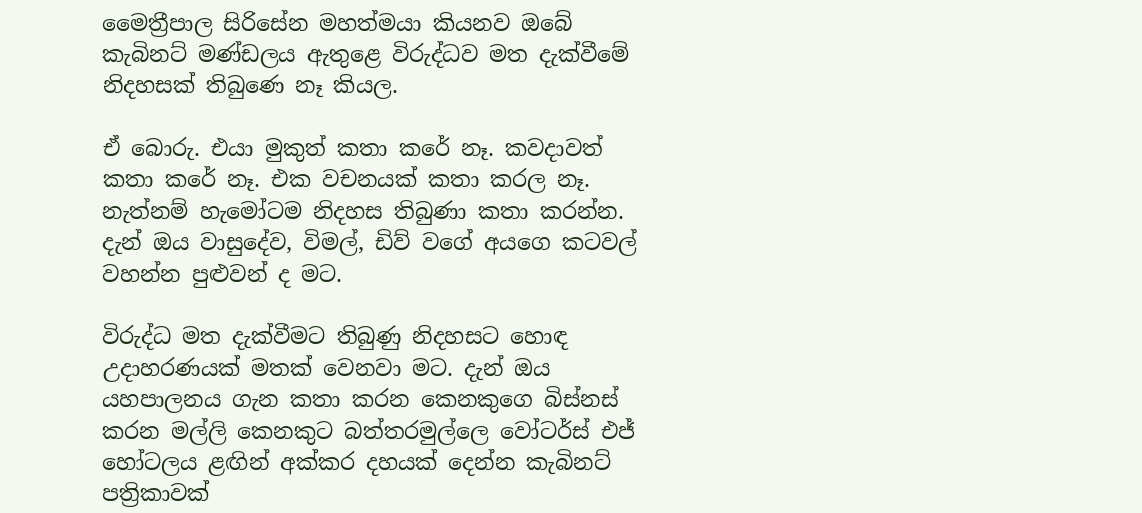මෛත්‍රීපාල සිරිසේන මහත්මයා කියනව ඔබේ කැබිනට් මණ්ඩලය ඇතුළෙ විරුද්ධව මත දැක්වීමේ නිදහසක් තිබුණෙ නෑ කියල.

ඒ බොරු. එයා මුකුත් කතා කරේ නෑ. කවදාවත් කතා කරේ නෑ. එක වචනයක් කතා කරල නෑ. නැත්නම් හැමෝටම නිදහස තිබුණා කතා කරන්න. දැන් ඔය වාසුදේව, විමල්, ඩිව් වගේ අයගෙ කටවල් වහන්න පුළුවන් ද මට.

විරුද්ධ මත දැක්වීමට තිබුණු නිදහසට හොඳ උදාහරණයක් මතක් වෙනවා මට. දැන් ඔය යහපාලනය ගැන කතා කරන කෙනකුගෙ බිස්නස් කරන මල්ලි කෙනකුට බත්තරමුල්ලෙ වෝටර්ස් එජ් හෝටලය ළඟින් අක්කර දහයක් දෙන්න කැබිනට් පත්‍රිකාවක්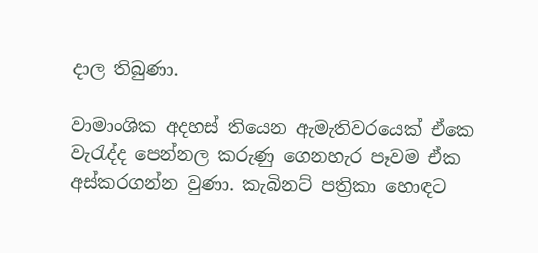දාල තිබුණා.

වාමාංශික අදහස් තියෙන ඇමැතිවරයෙක් ඒකෙ වැරැද්ද පෙන්නල කරුණු ගෙනහැර පෑවම ඒක අස්කරගන්න වුණා. කැබිනට් පත්‍රිකා හොඳට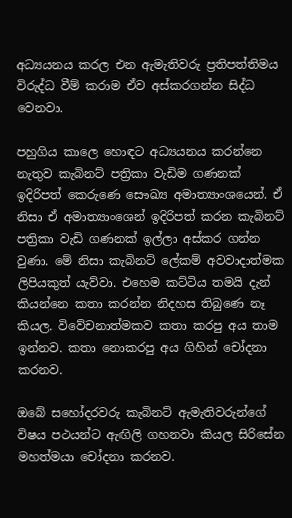අධ්‍යයනය කරල එන ඇමැතිවරු ප්‍රතිපත්තිමය විරුද්ධ වීම් කරාම ඒව අස්කරගන්න සිද්ධ වෙනවා.

පහුගිය කාලෙ හොඳට අධ්‍යයනය කරන්නෙ නැතුව කැබිනට් පත්‍රිකා වැඩිම ගණනක් ඉදිරිපත් කෙරුණෙ සෞඛ්‍ය අමාත්‍යාංශයෙන්. ඒ නිසා ඒ අමාත්‍යාංශෙන් ඉදිරිපත් කරන කැබිනට් පත්‍රිකා වැඩි ගණනක් ඉල්ලා අස්කර ගන්න වුණා. මේ නිසා කැබිනට් ලේකම් අවවාදාත්මක ලිපියකුත් යැව්වා. එහෙම කට්ටිය තමයි දැන් කියන්නෙ කතා කරන්න නිදහස තිබුණෙ නෑ කියල. විවේචනාත්මකව කතා කරපු අය තාම ඉන්නව. කතා නොකරපු අය ගිහින් චෝදනා කරනව.

ඔබේ සහෝදරවරු කැබිනට් ඇමැතිවරුන්ගේ විෂය පථයන්ට ඇඟිලි ගහනවා කියල සිරිසේන මහත්මයා චෝදනා කරනව.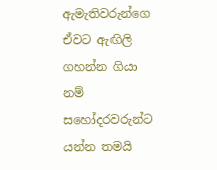ඇමැතිවරුන්ගෙ ඒවට ඇඟිලි ගහන්න ගියා නම් සහෝදරවරුන්ට යන්න තමයි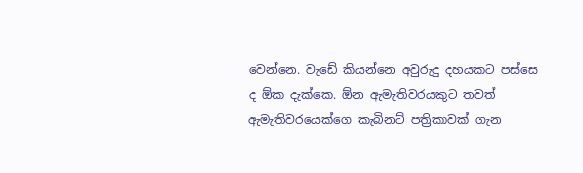වෙන්නෙ. වැඩේ කියන්නෙ අවුරුදු දහයකට පස්සෙ ද ඕක දැක්කෙ. ඕන ඇමැතිවරයකුට තවත් ඇමැතිවරයෙක්ගෙ කැබිනට් පත්‍රිකාවක් ගැන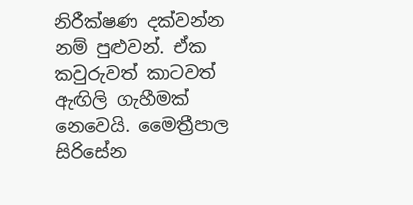නිරීක්ෂණ දක්වන්න නම් පුළුවන්. ඒක කවුරුවත් කාටවත් ඇඟිලි ගැහීමක් නෙවෙයි. මෛත්‍රීපාල සිරිසේන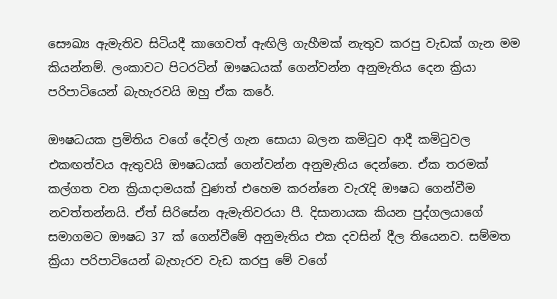සෞඛ්‍ය ඇමැතිව සිටියදී කාගෙවත් ඇඟිලි ගැහීමක් නැතුව කරපු වැඩක් ගැන මම කියන්නම්. ලංකාවට පිටරටින් ඖෂධයක් ගෙන්වන්න අනුමැතිය දෙන ක්‍රියා පරිපාටියෙන් බැහැරවයි ඔහු ඒක කරේ.

ඖෂධයක ප්‍රමිතිය වගේ දේවල් ගැන සොයා බලන කමිටුව ආදී කමිටුවල එකඟත්වය ඇතුවයි ඖෂධයක් ගෙන්වන්න අනුමැතිය දෙන්නෙ. ඒක තරමක් කල්ගත වන ක්‍රියාදාමයක් වුණත් එහෙම කරන්නෙ වැරැදි ඖෂධ ගෙන්වීම නවත්තන්නයි. ඒත් සිරිසේන ඇමැතිවරයා පී. දිසානායක කියන පුද්ගලයාගේ සමාගමට ඖෂධ 37 ක් ගෙන්වීමේ අනුමැතිය එක දවසින් දීල තියෙනව. සම්මත ක්‍රියා පරිපාටියෙන් බැහැරව වැඩ කරපු මේ වගේ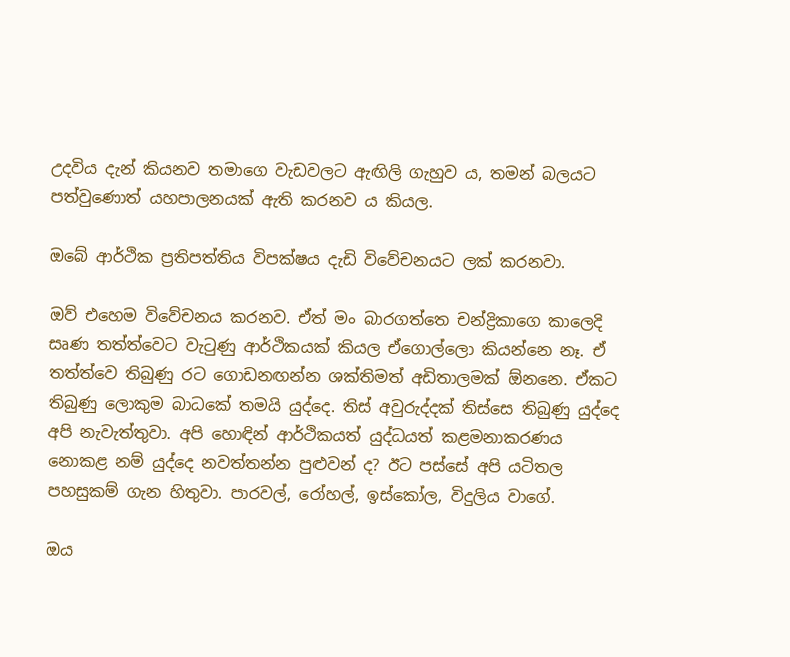උදවිය දැන් කියනව තමාගෙ වැඩවලට ඇඟිලි ගැහුව ය, තමන් බලයට පත්වුණොත් යහපාලනයක් ඇති කරනව ය කියල.

ඔබේ ආර්ථික ප්‍රතිපත්තිය විපක්ෂය දැඩි විවේචනයට ලක් කරනවා.

ඔව් එහෙම විවේචනය කරනව. ඒත් මං බාරගත්තෙ චන්ද්‍රිකාගෙ කාලෙදි සෘණ තත්ත්වෙට වැටුණු ආර්ථිකයක් කියල ඒගොල්ලො කියන්නෙ නෑ. ඒ තත්ත්වෙ තිබුණු රට ගොඩනඟන්න ශක්තිමත් අඩිතාලමක් ඕනනෙ. ඒකට තිබුණු ලොකුම බාධකේ තමයි යුද්දෙ. තිස් අවුරුද්දක් තිස්සෙ තිබුණු යුද්දෙ අපි නැවැත්තුවා. අපි හොඳින් ආර්ථිකයත් යුද්ධයත් කළමනාකරණය නොකළ නම් යුද්දෙ නවත්තන්න පුළුවන් ද? ඊට පස්සේ අපි යටිතල පහසුකම් ගැන හිතුවා. පාරවල්, රෝහල්, ඉස්කෝල, විදුලිය වාගේ.

ඔය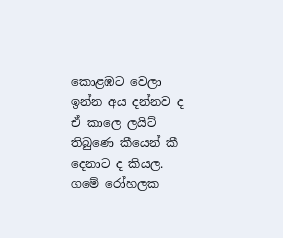කොළඹට වෙලා ඉන්න අය දන්නව ද ඒ කාලෙ ලයිට් තිබුණෙ කීයෙන් කී දෙනාට ද කියල. ගමේ රෝහලක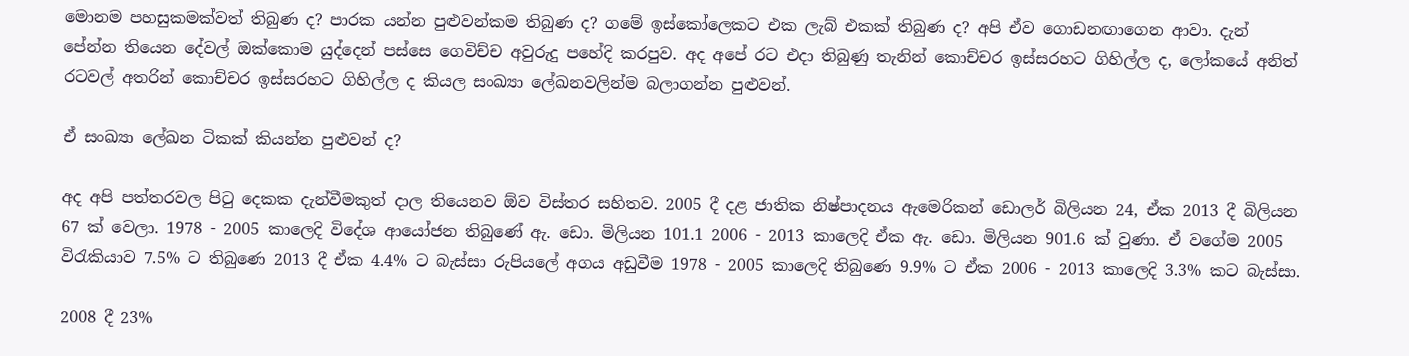මොනම පහසුකමක්වත් තිබුණ ද? පාරක යන්න පුළුවන්කම තිබුණ ද? ගමේ ඉස්කෝලෙකට එක ලැබ් එකක් තිබුණ ද? අපි ඒව ගොඩනඟාගෙන ආවා. දැන් පේන්න තියෙන දේවල් ඔක්කොම යුද්දෙන් පස්සෙ ගෙවිච්ච අවුරුදු පහේදි කරපුව. අද අපේ රට එදා තිබුණු තැනින් කොච්චර ඉස්සරහට ගිහිල්ල ද, ලෝකයේ අනිත් රටවල් අතරින් කොච්චර ඉස්සරහට ගිහිල්ල ද කියල සංඛ්‍යා ලේඛනවලින්ම බලාගන්න පුළුවන්.

ඒ සංඛ්‍යා ලේඛන ටිකක් කියන්න පුළුවන් ද?

අද අපි පත්තරවල පිටු දෙකක දැන්වීමකුත් දාල තියෙනව ඕව විස්තර සහිතව. 2005 දී දළ ජාතික නිෂ්පාදනය ඇමෙරිකන් ඩොලර් බිලියන 24, ඒක 2013 දී බිලියන 67 ක් වෙලා. 1978 - 2005 කාලෙදි විදේශ ආයෝජන තිබුණේ ඇ. ඩො. මිලියන 101.1 2006 - 2013 කාලෙදි ඒක ඇ. ඩො. මිලියන 901.6 ක් වුණා. ඒ වගේම 2005 විරැකියාව 7.5% ට තිබුණෙ 2013 දී ඒක 4.4% ට බැස්සා රුපියලේ අගය අඩුවීම 1978 - 2005 කාලෙදි තිබුණෙ 9.9% ට ඒක 2006 - 2013 කාලෙදි 3.3% කට බැස්සා.

2008 දී 23%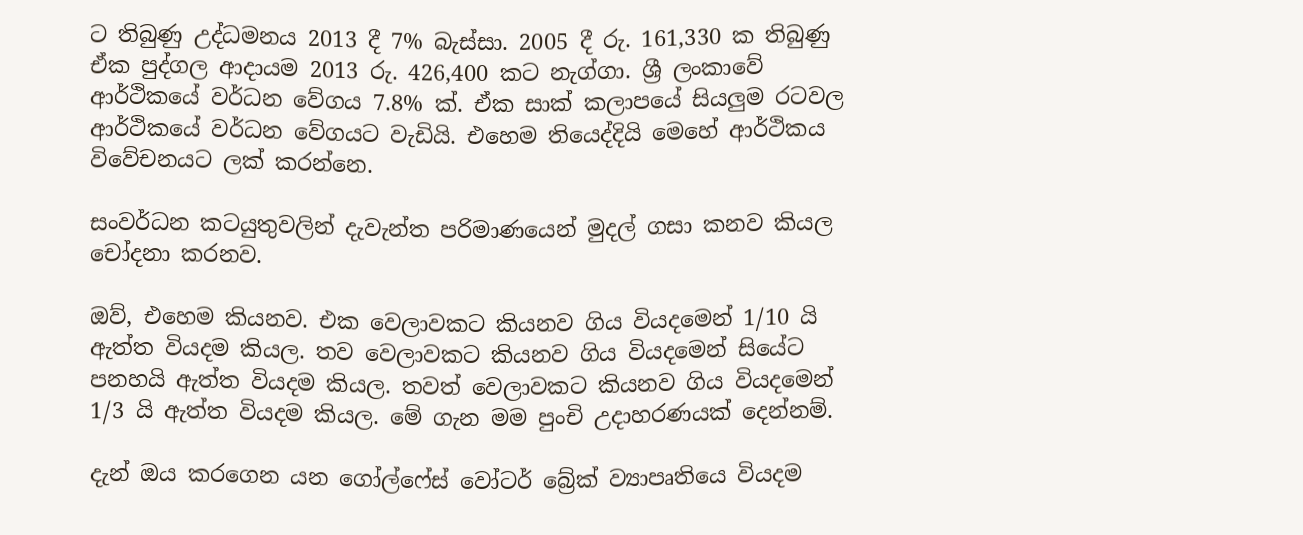ට තිබුණු උද්ධමනය 2013 දී 7% බැස්සා. 2005 දී රු. 161,330 ක තිබුණු ඒක පුද්ගල ආදායම 2013 රු. 426,400 කට නැග්ගා. ශ්‍රී ලංකාවේ ආර්ථිකයේ වර්ධන වේගය 7.8% ක්. ඒක සාක් කලාපයේ සියලුම රටවල ආර්ථිකයේ වර්ධන වේගයට වැඩියි. එහෙම තියෙද්දියි මෙහේ ආර්ථිකය විවේචනයට ලක් කරන්නෙ.

සංවර්ධන කටයුතුවලින් දැවැන්ත පරිමාණයෙන් මුදල් ගසා කනව කියල චෝදනා කරනව.

ඔව්, එහෙම කියනව. එක වෙලාවකට කියනව ගිය වියදමෙන් 1/10 යි ඇත්ත වියදම කියල. තව වෙලාවකට කියනව ගිය වියදමෙන් සියේට පනහයි ඇත්ත වියදම කියල. තවත් වෙලාවකට කියනව ගිය වියදමෙන් 1/3 යි ඇත්ත වියදම කියල. මේ ගැන මම පුංචි උදාහරණයක් දෙන්නම්.

දැන් ඔය කරගෙන යන ගෝල්ෆේස් වෝටර් බ්‍රේක් ව්‍යාපෘතියෙ වියදම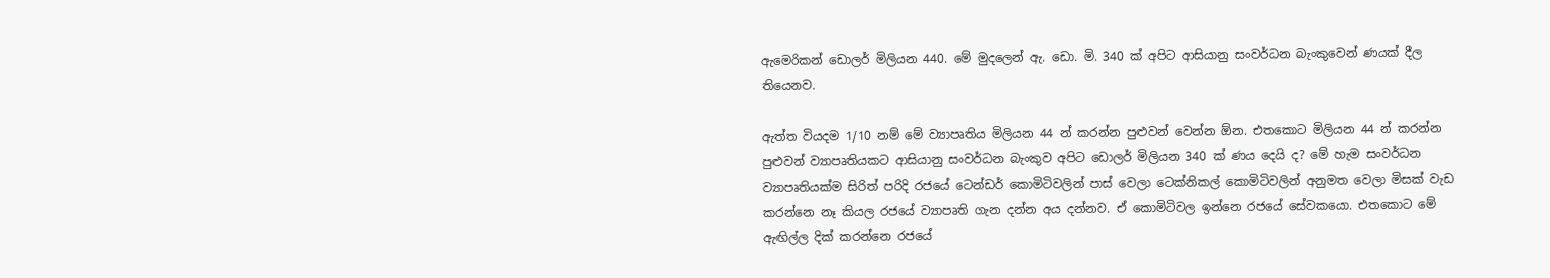ඇමෙරිකන් ඩොලර් මිලියන 440. මේ මුදලෙන් ඇ. ඩො. මි. 340 ක් අපිට ආසියානු සංවර්ධන බැංකුවෙන් ණයක් දීල තියෙනව.

ඇත්ත වියදම 1/10 නම් මේ ව්‍යාපෘතිය මිලියන 44 න් කරන්න පුළුවන් වෙන්න ඕන. එතකොට මිලියන 44 න් කරන්න පුළුවන් ව්‍යාපෘතියකට ආසියානු සංවර්ධන බැංකුව අපිට ඩොලර් මිලියන 340 ක් ණය දෙයි ද? මේ හැම සංවර්ධන ව්‍යාපෘතියක්ම සිරිත් පරිදි රජයේ ටෙන්ඩර් කොමිටිවලින් පාස් වෙලා ටෙක්නිකල් කොමිටිවලින් අනුමත වෙලා මිසක් වැඩ කරන්නෙ නෑ කියල රජයේ ව්‍යාපෘති ගැන දන්න අය දන්නව. ඒ කොමිටිවල ඉන්නෙ රජයේ සේවකයො. එතකොට මේ ඇඟිල්ල දික් කරන්නෙ රජයේ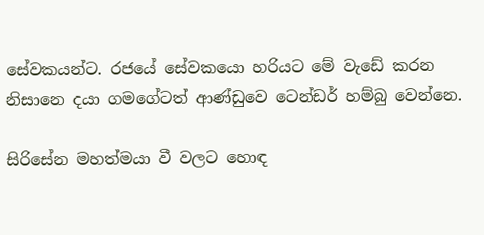සේවකයන්ට. රජයේ සේවකයො හරියට මේ වැඩේ කරන නිසානෙ දයා ගමගේටත් ආණ්ඩුවෙ ටෙන්ඩර් හම්බු වෙන්නෙ.

සිරිසේන මහත්මයා වී වලට හොඳ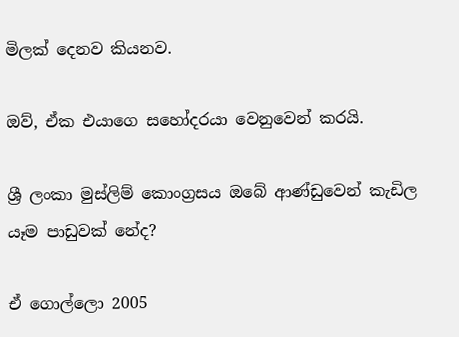මිලක් දෙනව කියනව.

ඔව්, ඒක එයාගෙ සහෝදරයා වෙනුවෙන් කරයි.

ශ්‍රී ලංකා මුස්ලිම් කොංග්‍රසය ඔබේ ආණ්ඩුවෙන් කැඩිල යෑම පාඩුවක් නේද?

ඒ ගොල්ලො 2005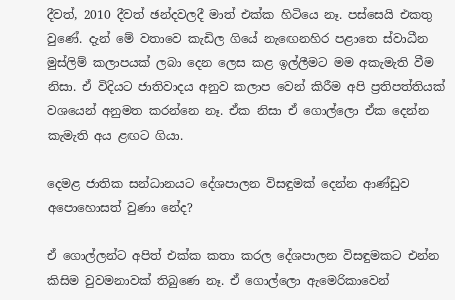දීවත්, 2010 දීවත් ඡන්දවලදී මාත් එක්ක හිටියෙ නෑ. පස්සෙයි එකතු වුණේ. දැන් මේ වතාවෙ කැඩිල ගියේ නැ‍ඟෙනහිර පළාතෙ ස්වාධීන මුස්ලිම් කලාපයක් ලබා දෙන ලෙස කළ ඉල්ලීමට මම අකැමැති වීම නිසා. ඒ විදියට ජාතිවාදය අනුව කලාප වෙන් කිරීම අපි ප්‍රතිපත්තියක් වශයෙන් අනුමත කරන්නෙ නෑ. ඒක නිසා ඒ ගොල්ලො ඒක දෙන්න කැමැති අය ළඟට ගියා.

දෙමළ ජාතික සන්ධානයට දේශපාලන විසඳුමක් දෙන්න ආණ්ඩුව අපොහොසත් වුණා නේද?

ඒ ගොල්ලන්ට අපිත් එක්ක කතා කරල දේශපාලන විසඳුමකට එන්න කිසිම වුවමනාවක් තිබුණෙ නෑ. ඒ ගොල්ලො ඇමෙරිකාවෙන්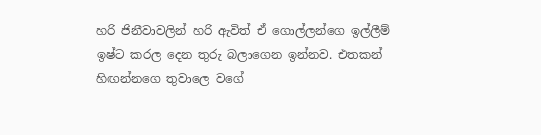හරි ජිනීවාවලින් හරි ඇවිත් ඒ ගොල්ලන්ගෙ ඉල්ලීම් ඉෂ්ට කරල දෙන තුරු බලාගෙන ඉන්නව. එතකන් හිඟන්නගෙ තුවාලෙ වගේ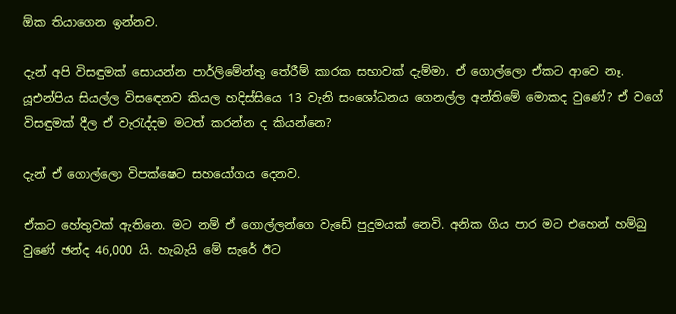ඕක තියාගෙන ඉන්නව.

දැන් අපි විසඳුමක් සොයන්න පාර්ලිමේන්තු තේරීම් කාරක සභාවක් දැම්මා. ඒ ගොල්ලො ඒකට ආවෙ නෑ. යූඑන්පිය සියල්ල විස‍ඳෙනව කියල හදිස්සියෙ 13 වැනි සංශෝධනය ගෙනල්ල අන්තිමේ මොකද වුණේ? ඒ වගේ විසඳුමක් දීල ඒ වැරැද්දම මටත් කරන්න ද කියන්නෙ?

දැන් ඒ ගොල්ලො විපක්ෂෙට සහයෝගය දෙනව.

ඒකට හේතුවක් ඇතිනෙ. මට නම් ඒ ගොල්ලන්ගෙ වැඩේ පුදුමයක් නෙවි. අනික ගිය පාර මට එහෙන් හම්බු වුණේ ඡන්ද 46,000 යි. හැබැයි මේ සැරේ ඊට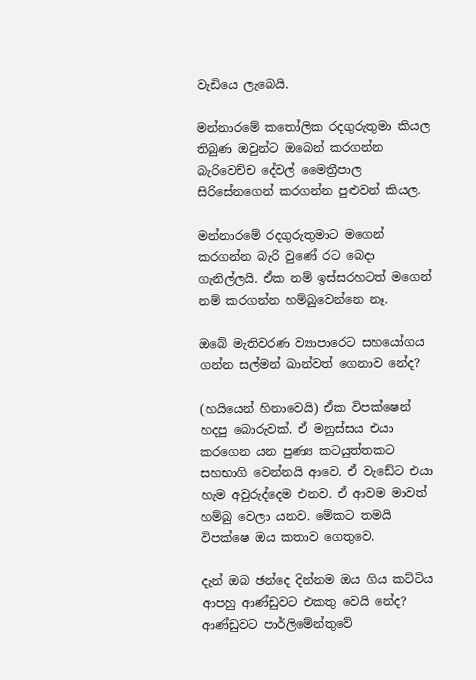වැඩියෙ ලැබෙයි.

මන්නාරමේ කතෝලික රදගුරුතුමා කියල තිබුණ ඔවුන්ට ඔබෙන් කරගන්න බැරිවෙච්ච දේවල් මෛත්‍රීපාල සිරිසේනගෙන් කරගන්න පුළුවන් කියල.

මන්නාරමේ රදගුරුතුමාට මගෙන් කරගන්න බැරි වුණේ රට බෙදා ගැනිල්ලයි. ඒක නම් ඉස්සරහටත් මගෙන් නම් කරගන්න හම්බුවෙන්නෙ නෑ.

ඔබේ මැතිවරණ ව්‍යාපාරෙට සහයෝගය ගන්න සල්මන් ඛාන්වත් ගෙනාව නේද?

(හයියෙන් හිනාවෙයි) ඒක විපක්ෂෙන් හදපු බොරුවක්. ඒ මනුස්සය එයා කරගෙන යන පුණ්‍ය කටයුත්තකට සහභාගි වෙන්නයි ආවෙ. ඒ වැඩේට එයා හැම අවුරුද්දෙම එනව. ඒ ආවම මාවත් හම්බු වෙලා යනව. මේකට තමයි විපක්ෂෙ ඔය කතාව ගෙතුවෙ.

දැන් ඔබ ඡන්දෙ දින්නම ඔය ගිය කට්ටිය ආපහු ආණ්ඩුවට එකතු වෙයි නේද? ආණ්ඩුවට පාර්ලිමේන්තුවේ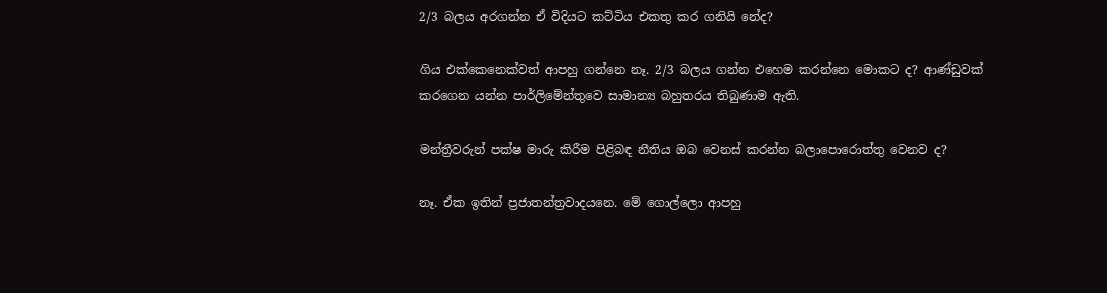2/3 බලය අරගන්න ඒ විදියට කට්ටිය එකතු කර ගනියි නේද?

ගිය එක්කෙනෙක්වත් ආපහු ගන්නෙ නෑ. 2/3 බලය ගන්න එහෙම කරන්නෙ මොකට ද? ආණ්ඩුවක් කරගෙන යන්න පාර්ලිමේන්තුවෙ සාමාන්‍ය බහුතරය තිබුණාම ඇති.

මන්ත්‍රීවරුන් පක්ෂ මාරු කිරීම පිළිබඳ නීතිය ඔබ වෙනස් කරන්න බලාපොරොත්තු වෙනව ද?

නෑ. ඒක ඉතින් ප්‍රජාතන්ත්‍රවාදයනෙ. මේ ගොල්ලො ආපහු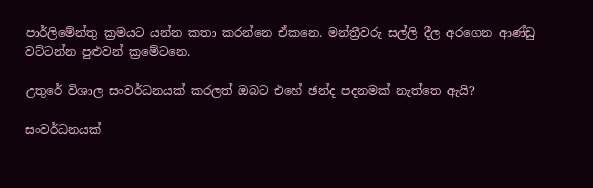පාර්ලිමේන්තු ක්‍රමයට යන්න කතා කරන්නෙ ඒකනෙ. මන්ත්‍රීවරු සල්ලි දීල අරගෙන ආණ්ඩු වට්ටන්න පුළුවන් ක්‍රමේටනෙ.

උතුරේ විශාල සංවර්ධනයක් කරලත් ඔබට එහේ ඡන්ද පදනමක් නැත්තෙ ඇයි?

සංවර්ධනයක්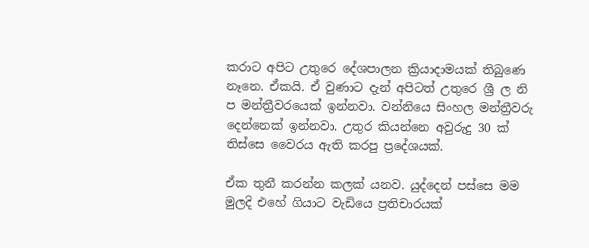කරාට අපිට උතුරෙ දේශපාලන ක්‍රියාදාමයක් තිබුණෙ නෑනෙ. ඒකයි. ඒ වුණාට දැන් අපිටත් උතුරෙ ශ්‍රී ල නි ප මන්ත්‍රීවරයෙක් ඉන්නවා. වන්නියෙ සිංහල මන්ත්‍රීවරු දෙන්නෙක් ඉන්නවා. උතුර කියන්නෙ අවුරුදු 30 ක් තිස්සෙ වෛරය ඇති කරපු ප්‍රදේශයක්.

ඒක තුනී කරන්න කලක් යනව. යුද්දෙන් පස්සෙ මම මුලදි එහේ ගියාට වැඩියෙ ප්‍රතිචාරයක්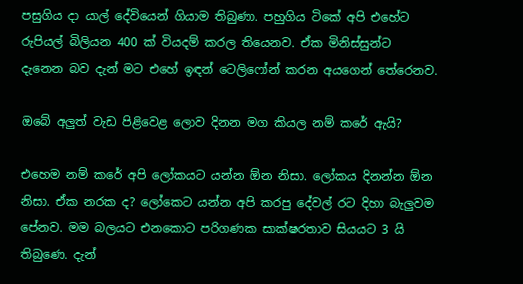පසුගිය දා යාල් දේවියෙන් ගියාම තිබුණා. පහුගිය ටිකේ අපි එහේට රුපියල් බිලියන 400 ක් වියදම් කරල තියෙනව. ඒක මිනිස්සුන්ට දැනෙන බව දැන් මට එහේ ඉඳන් ටෙලිෆෝන් කරන අයගෙන් තේරෙනව.

ඔබේ අලුත් වැඩ පිළිවෙළ ලොව දිනන මග කියල නම් කරේ ඇයි?

එහෙම නම් කරේ අපි ලෝකයට යන්න ඕන නිසා. ලෝකය දිනන්න ඕන නිසා. ඒක නරක ද? ලෝකෙට යන්න අපි කරපු දේවල් රට දිහා බැලුවම පේනව. මම බලයට එනකොට පරිගණක සාක්ෂරතාව සියයට 3 යි තිබුණෙ. දැන්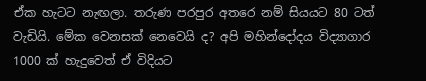ඒක හැටට නැඟලා. තරුණ පරපුර අතරෙ නම් සියයට 80 ටත් වැඩියි. මේක වෙනසක් නෙවෙයි ද? අපි මහින්දෝදය විද්‍යාගාර 1000 ක් හැදුවෙත් ඒ විදියට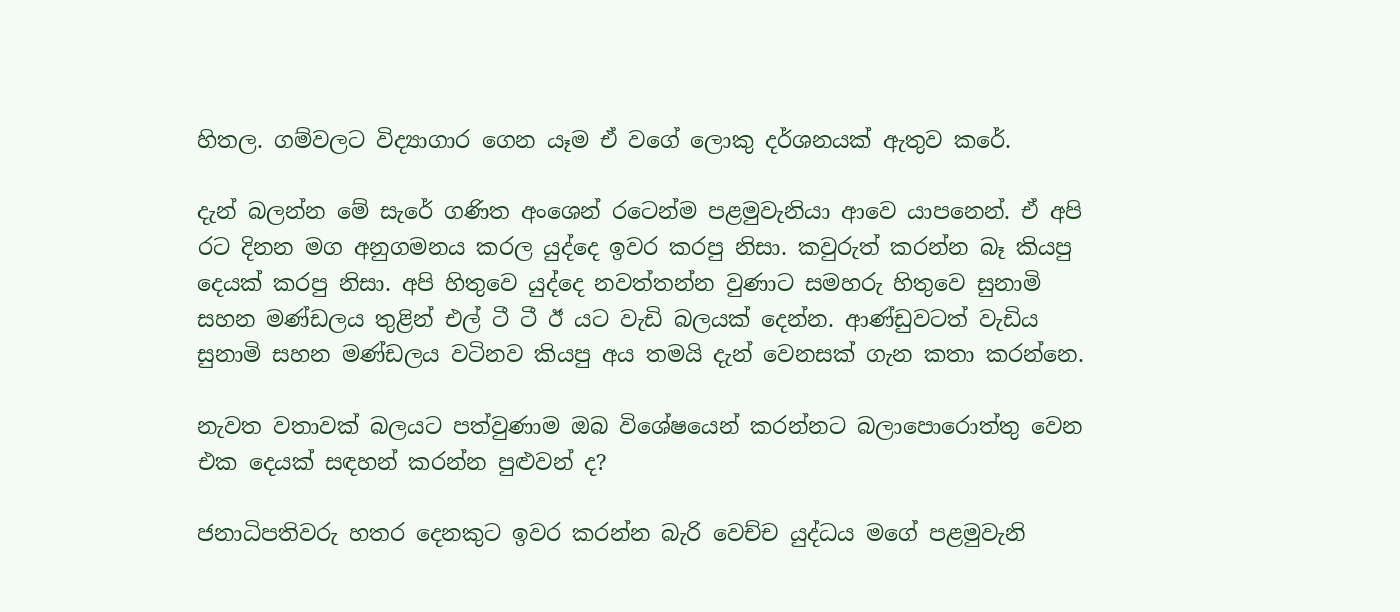හිතල. ගම්වලට විද්‍යාගාර ගෙන යෑම ඒ වගේ ලොකු දර්ශනයක් ඇතුව කරේ.

දැන් බලන්න මේ සැරේ ගණිත අංශෙන් රටෙන්ම පළමුවැනියා ආවෙ යාපනෙන්. ඒ අපි රට දිනන මග අනුගමනය කරල යුද්දෙ ඉවර කරපු නිසා. කවුරුත් කරන්න බෑ කියපු දෙයක් කරපු නිසා. අපි හිතුවෙ යුද්දෙ නවත්තන්න වුණාට සමහරු හිතුවෙ සුනාමි සහන මණ්ඩලය තුළින් එල් ටී ටී ඊ යට වැඩි බලයක් දෙන්න. ආණ්ඩුවටත් වැඩිය සුනාමි සහන මණ්ඩලය වටිනව කියපු අය තමයි දැන් වෙනසක් ගැන කතා කරන්නෙ.

නැවත වතාවක් බලයට පත්වුණාම ඔබ විශේෂයෙන් කරන්නට බලාපොරොත්තු වෙන එක දෙයක් සඳහන් කරන්න පුළුවන් ද?

ජනාධිපතිවරු හතර දෙනකුට ඉවර කරන්න බැරි වෙච්ච යුද්ධය මගේ පළමුවැනි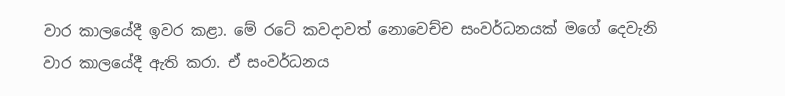වාර කාලයේදී ඉවර කළා. මේ රටේ කවදාවත් නොවෙච්ච සංවර්ධනයක් මගේ දෙවැනි වාර කාලයේදී ඇති කරා. ඒ සංවර්ධනය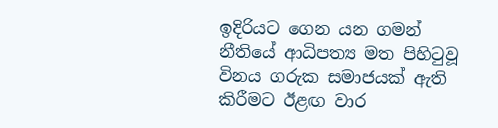ඉදිරියට ගෙන යන ගමන් නීතියේ ආධිපත්‍ය මත පිහිටුවූ විනය ගරුක සමාජයක් ඇති කිරීමට ඊළඟ වාර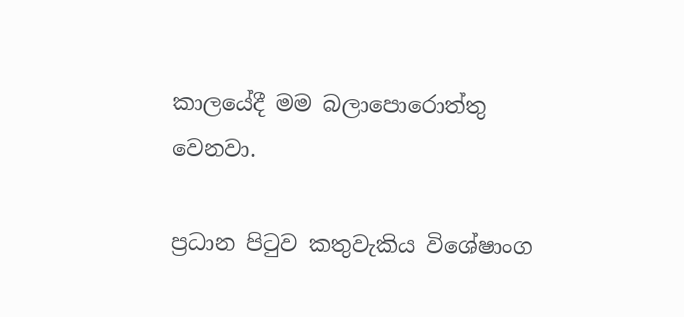කාලයේදී මම බලාපොරොත්තු වෙනවා.

ප්‍රධාන පිටුව කතුවැකිය විශේෂාංග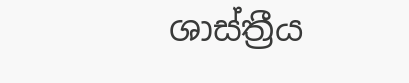ශාස්ත්‍රීය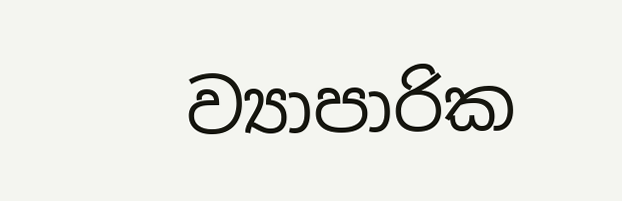ව්‍යාපාරික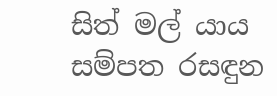සිත් මල් යාය සම්පත රසඳුන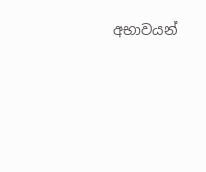අභාවයන්